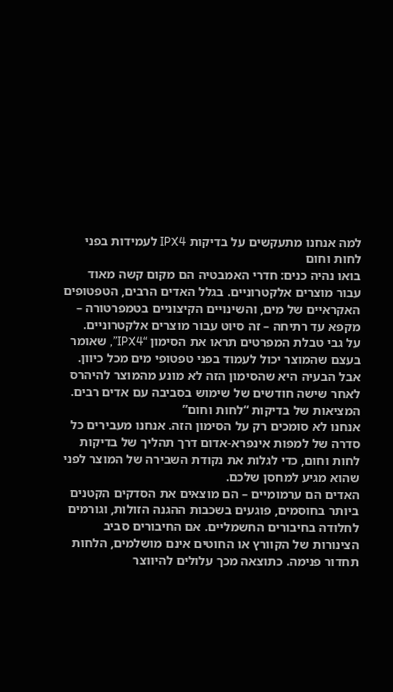למה אנחנו מתעקשים על בדיקות IPX4 לעמידות בפני לחות וחום
בואו נהיה כנים: חדרי האמבטיה הם מקום קשה מאוד עבור מוצרים אלקטרוניים. בגלל האדים הרבים, הטפטופים האקראיים של מים, והשינויים הקיצוניים בטמפרטורה – מקפא עד רתיחה – זה סיוט עבור מוצרים אלקטרוניים.
על גבי טבלת המפרטים תראו את הסימון “IPX4”, שאומר בעצם שהמוצר יכול לעמוד בפני טפטופי מים מכל כיוון. אבל הבעיה היא שהסימון הזה לא מונע מהמוצר להיהרס לאחר שישה חודשים של שימוש בסביבה עם אדים רבים.
המציאות של בדיקות “לחות וחום”
אנחנו לא סומכים רק על הסימון הזה. אנחנו מעבירים כל סדרה של למפות אינפרא-אדום דרך תהליך של בדיקות לחות וחום, כדי לגלות את נקודת השבירה של המוצר לפני שהוא מגיע למחסן שלכם.
האדים הם ערמומיים – הם מוצאים את הסדקים הקטנים ביותר בחוסמים, פוגעים בשכבות ההגנה הזולות, וגורמים לחלודה בחיבורים החשמליים. אם החיבורים סביב הצינורות של הקוורץ או החוטים אינם מושלמים, הלחות תחדור פנימה. כתוצאה מכך עלולים להיווצר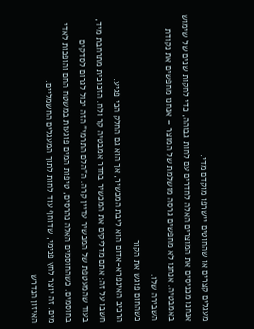מעגלים קצרים או שהחוטים יישרפו מוקדם מדי.
אנחנו מכניסים את המוצרים האלה לחדרים עם לחות גבוהה, כדי לחקות שנים של שימוש באמבטיה. אנחנו לא מחפשים גרסה מושלמת של המוצר – אנחנו מחפשים את נקודת השבירה שלו.
כשהחום פוגש את הקור
הרכיב האינפרא-אדום הוא ליבת המכשיר, אך הוא גם החלק הכי פגיע.
חשבו על זה: אתם מדליקים את המכשיר בחדר אמבטיה קר ולח. הזכוכית מתרחבת מיד, בעוד שהמעטפת של המכשיר עדיין קרה. ה”הלם התרמי” הזה יכול לגרום לסדקים בחוסמים. כשהחוסמים האלה נהרסים, טיפות המים פוגעות במשטח החם והופכות לאדי מים. זה יוצר לחץ פנימי, שדוחף עוד לחות לתוך המעגלים החשמליים.
האיזון הנדרש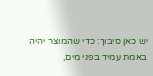יש כאן סיבוך: כדי שהמוצר יהיה באמת עמיד בפני מים,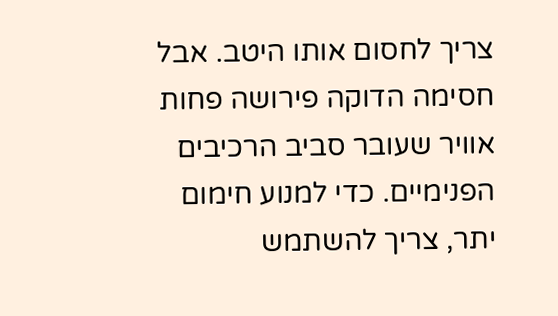צריך לחסום אותו היטב. אבל חסימה הדוקה פירושה פחות אוויר שעובר סביב הרכיבים הפנימיים. כדי למנוע חימום יתר, צריך להשתמש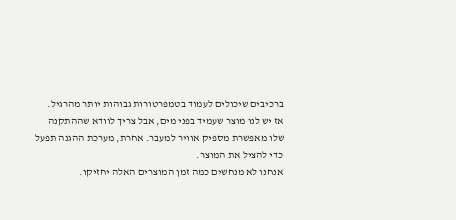ברכיבים שיכולים לעמוד בטמפרטורות גבוהות יותר מהרגיל.
אז יש לנו מוצר שעמיד בפני מים, אבל צריך לוודא שההתקנה שלו מאפשרת מספיק אוויר למעבר. אחרת, מערכת ההגנה תפעל כדי להציל את המוצר.
אנחנו לא מנחשים כמה זמן המוצרים האלה יחזיקו.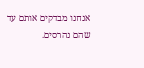אנחנו מבדקים אותם עד שהם נהרסים.